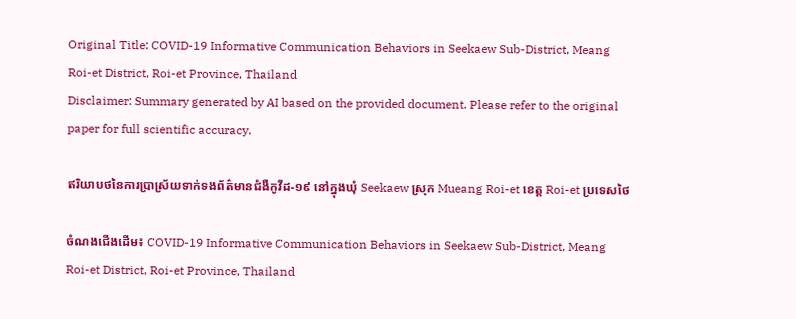Original Title: COVID-19 Informative Communication Behaviors in Seekaew Sub-District, Meang Roi-et District, Roi-et Province, Thailand
Disclaimer: Summary generated by AI based on the provided document. Please refer to the original paper for full scientific accuracy.

ឥរិយាបថនៃការប្រាស្រ័យទាក់ទងព័ត៌មានជំងឺកូវីដ-១៩ នៅក្នុងឃុំ Seekaew ស្រុក Mueang Roi-et ខេត្ត Roi-et ប្រទេសថៃ

ចំណងជើងដើម៖ COVID-19 Informative Communication Behaviors in Seekaew Sub-District, Meang Roi-et District, Roi-et Province, Thailand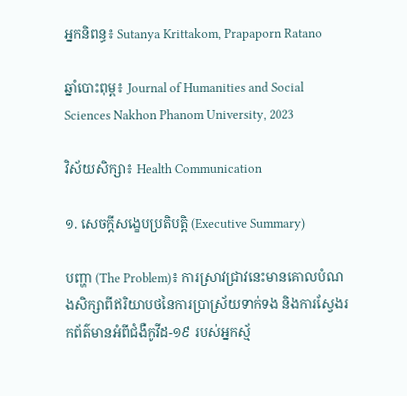អ្នកនិពន្ធ៖ Sutanya Krittakom, Prapaporn Ratano

ឆ្នាំបោះពុម្ព៖ Journal of Humanities and Social Sciences Nakhon Phanom University, 2023

វិស័យសិក្សា៖ Health Communication

១. សេចក្តីសង្ខេបប្រតិបត្តិ (Executive Summary)

បញ្ហា (The Problem)៖ ការស្រាវជ្រាវនេះមានគោលបំណងសិក្សាពីឥរិយាបថនៃការប្រាស្រ័យទាក់ទង និងការស្វែងរកព័ត៌មានអំពីជំងឺកូវីដ-១៩ របស់អ្នកស្ម័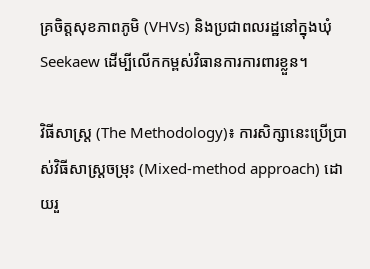គ្រចិត្តសុខភាពភូមិ (VHVs) និងប្រជាពលរដ្ឋនៅក្នុងឃុំ Seekaew ដើម្បីលើកកម្ពស់វិធានការការពារខ្លួន។

វិធីសាស្ត្រ (The Methodology)៖ ការសិក្សានេះប្រើប្រាស់វិធីសាស្ត្រចម្រុះ (Mixed-method approach) ដោយរួ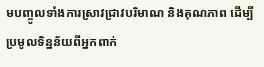មបញ្ចូលទាំងការស្រាវជ្រាវបរិមាណ និងគុណភាព ដើម្បីប្រមូលទិន្នន័យពីអ្នកពាក់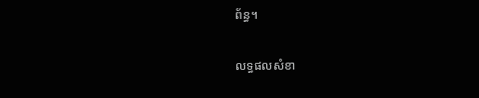ព័ន្ធ។

លទ្ធផលសំខា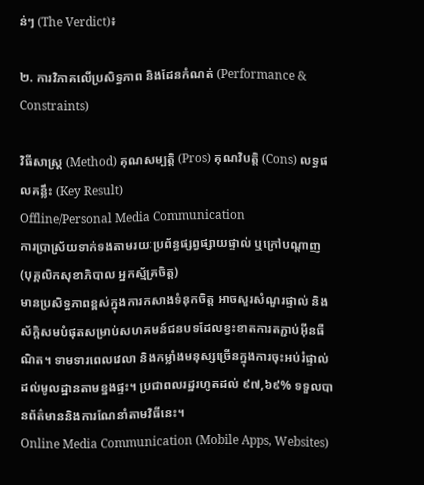ន់ៗ (The Verdict)៖

២. ការវិភាគលើប្រសិទ្ធភាព និងដែនកំណត់ (Performance & Constraints)

វិធីសាស្ត្រ (Method) គុណសម្បត្តិ (Pros) គុណវិបត្តិ (Cons) លទ្ធផលគន្លឹះ (Key Result)
Offline/Personal Media Communication
ការប្រាស្រ័យទាក់ទងតាមរយៈប្រព័ន្ធផ្សព្វផ្សាយផ្ទាល់ ឬក្រៅបណ្តាញ (បុគ្គលិកសុខាភិបាល អ្នកស្ម័គ្រចិត្ត)
មានប្រសិទ្ធភាពខ្ពស់ក្នុងការកសាងទំនុកចិត្ត អាចសួរសំណួរផ្ទាល់ និងស័ក្តិសមបំផុតសម្រាប់សហគមន៍ជនបទដែលខ្វះខាតការតភ្ជាប់អ៊ីនធឺណិត។ ទាមទារពេលវេលា និងកម្លាំងមនុស្សច្រើនក្នុងការចុះអប់រំផ្ទាល់ដល់មូលដ្ឋានតាមខ្នងផ្ទះ។ ប្រជាពលរដ្ឋរហូតដល់ ៩៧,៦៩% ទទួលបានព័ត៌មាននិងការណែនាំតាមវិធីនេះ។
Online Media Communication (Mobile Apps, Websites)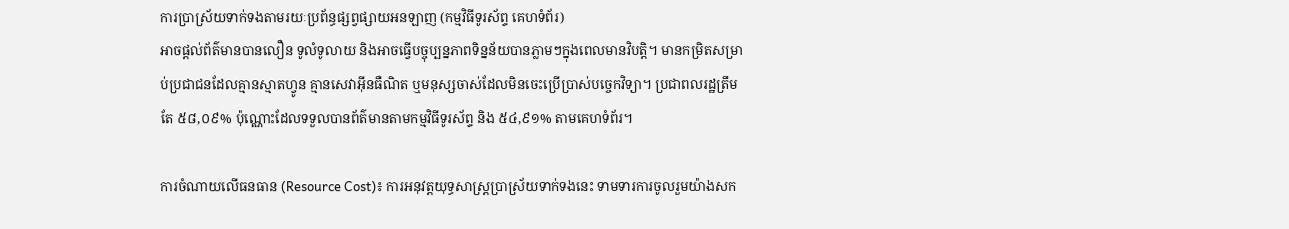ការប្រាស្រ័យទាក់ទងតាមរយៈប្រព័ន្ធផ្សព្វផ្សាយអនឡាញ (កម្មវិធីទូរស័ព្ទ គេហទំព័រ)
អាចផ្តល់ព័ត៌មានបានលឿន ទូលំទូលាយ និងអាចធ្វើបច្ចុប្បន្នភាពទិន្នន័យបានភ្លាមៗក្នុងពេលមានវិបត្តិ។ មានកម្រិតសម្រាប់ប្រជាជនដែលគ្មានស្មាតហ្វូន គ្មានសេវាអ៊ីនធឺណិត ឬមនុស្សចាស់ដែលមិនចេះប្រើប្រាស់បច្ចេកវិទ្យា។ ប្រជាពលរដ្ឋត្រឹមតែ ៥៨,០៩% ប៉ុណ្ណោះដែលទទួលបានព័ត៌មានតាមកម្មវិធីទូរស័ព្ទ និង ៥៤,៩១% តាមគេហទំព័រ។

ការចំណាយលើធនធាន (Resource Cost)៖ ការអនុវត្តយុទ្ធសាស្ត្រប្រាស្រ័យទាក់ទងនេះ ទាមទារការចូលរួមយ៉ាងសក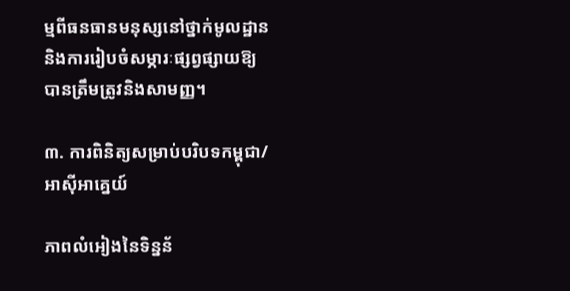ម្មពីធនធានមនុស្សនៅថ្នាក់មូលដ្ឋាន និងការរៀបចំសម្ភារៈផ្សព្វផ្សាយឱ្យបានត្រឹមត្រូវនិងសាមញ្ញ។

៣. ការពិនិត្យសម្រាប់បរិបទកម្ពុជា/អាស៊ីអាគ្នេយ៍

ភាពលំអៀងនៃទិន្នន័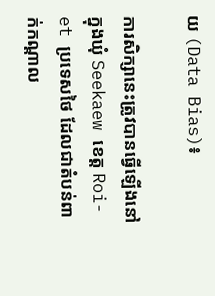យ (Data Bias)៖

ការសិក្សានេះត្រូវបានធ្វើឡើងនៅក្នុងឃុំ Seekaew ខេត្ត Roi-et ប្រទេសថៃ ដែលជាតំបន់ពាក់កណ្តាល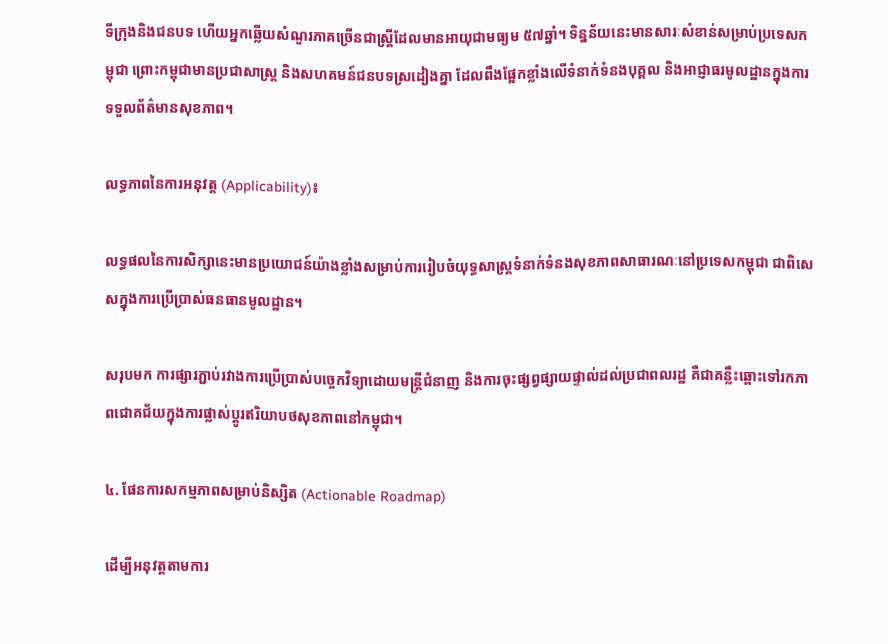ទីក្រុងនិងជនបទ ហើយអ្នកឆ្លើយសំណួរភាគច្រើនជាស្ត្រីដែលមានអាយុជាមធ្យម ៥៧ឆ្នាំ។ ទិន្នន័យនេះមានសារៈសំខាន់សម្រាប់ប្រទេសកម្ពុជា ព្រោះកម្ពុជាមានប្រជាសាស្ត្រ និងសហគមន៍ជនបទស្រដៀងគ្នា ដែលពឹងផ្អែកខ្លាំងលើទំនាក់ទំនងបុគ្គល និងអាជ្ញាធរមូលដ្ឋានក្នុងការទទួលព័ត៌មានសុខភាព។

លទ្ធភាពនៃការអនុវត្ត (Applicability)៖

លទ្ធផលនៃការសិក្សានេះមានប្រយោជន៍យ៉ាងខ្លាំងសម្រាប់ការរៀបចំយុទ្ធសាស្ត្រទំនាក់ទំនងសុខភាពសាធារណៈនៅប្រទេសកម្ពុជា ជាពិសេសក្នុងការប្រើប្រាស់ធនធានមូលដ្ឋាន។

សរុបមក ការផ្សារភ្ជាប់រវាងការប្រើប្រាស់បច្ចេកវិទ្យាដោយមន្ត្រីជំនាញ និងការចុះផ្សព្វផ្សាយផ្ទាល់ដល់ប្រជាពលរដ្ឋ គឺជាគន្លឹះឆ្ពោះទៅរកភាពជោគជ័យក្នុងការផ្លាស់ប្តូរឥរិយាបថសុខភាពនៅកម្ពុជា។

៤. ផែនការសកម្មភាពសម្រាប់និស្សិត (Actionable Roadmap)

ដើម្បីអនុវត្តតាមការ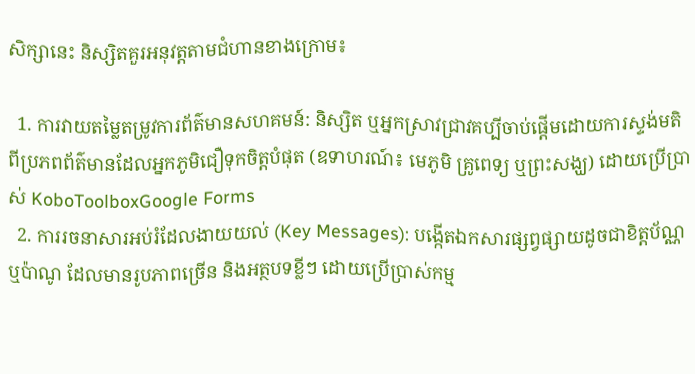សិក្សានេះ និស្សិតគួរអនុវត្តតាមជំហានខាងក្រោម៖

  1. ការវាយតម្លៃតម្រូវការព័ត៌មានសហគមន៍: និស្សិត ឬអ្នកស្រាវជ្រាវគប្បីចាប់ផ្តើមដោយការស្ទង់មតិពីប្រភពព័ត៌មានដែលអ្នកភូមិជឿទុកចិត្តបំផុត (ឧទាហរណ៍៖ មេភូមិ គ្រូពេទ្យ ឬព្រះសង្ឃ) ដោយប្រើប្រាស់ KoboToolboxGoogle Forms
  2. ការរចនាសារអប់រំដែលងាយយល់ (Key Messages): បង្កើតឯកសារផ្សព្វផ្សាយដូចជាខិត្តប័ណ្ណ ឬប៉ាណូ ដែលមានរូបភាពច្រើន និងអត្ថបទខ្លីៗ ដោយប្រើប្រាស់កម្ម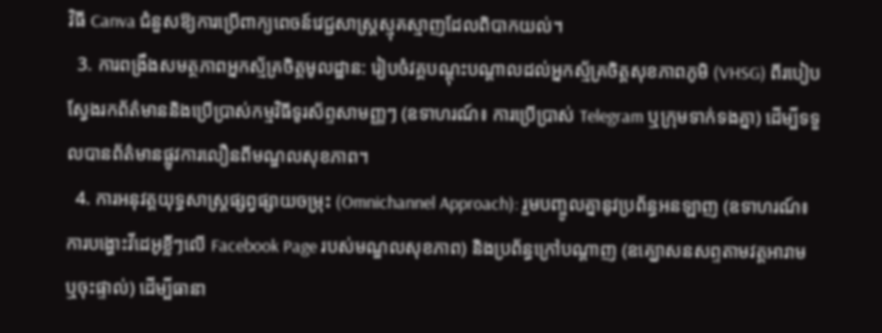វិធី Canva ជំនួសឱ្យការប្រើពាក្យពេចន៍វេជ្ជសាស្ត្រស្មុគស្មាញដែលពិបាកយល់។
  3. ការពង្រឹងសមត្ថភាពអ្នកស្ម័គ្រចិត្តមូលដ្ឋាន: រៀបចំវគ្គបណ្តុះបណ្តាលដល់អ្នកស្ម័គ្រចិត្តសុខភាពភូមិ (VHSG) ពីរបៀបស្វែងរកព័ត៌មាននិងប្រើប្រាស់កម្មវិធីទូរស័ព្ទសាមញ្ញៗ (ឧទាហរណ៍៖ ការប្រើប្រាស់ Telegram ឬក្រុមទាក់ទងគ្នា) ដើម្បីទទួលបានព័ត៌មានផ្លូវការលឿនពីមណ្ឌលសុខភាព។
  4. ការអនុវត្តយុទ្ធសាស្ត្រផ្សព្វផ្សាយចម្រុះ (Omnichannel Approach): រួមបញ្ចូលគ្នានូវប្រព័ន្ធអនឡាញ (ឧទាហរណ៍៖ ការបង្ហោះវីដេអូខ្លីៗលើ Facebook Page របស់មណ្ឌលសុខភាព) និងប្រព័ន្ធក្រៅបណ្តាញ (ឧគ្ឃោសនសព្ទតាមវត្តអារាម ឬចុះផ្ទាល់) ដើម្បីធានា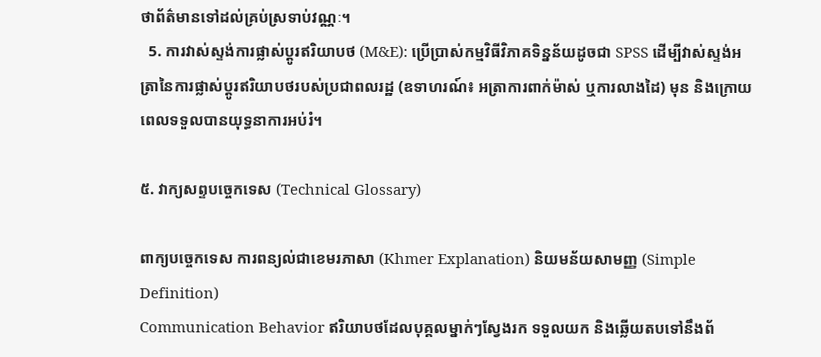ថាព័ត៌មានទៅដល់គ្រប់ស្រទាប់វណ្ណៈ។
  5. ការវាស់ស្ទង់ការផ្លាស់ប្តូរឥរិយាបថ (M&E): ប្រើប្រាស់កម្មវិធីវិភាគទិន្នន័យដូចជា SPSS ដើម្បីវាស់ស្ទង់អត្រានៃការផ្លាស់ប្តូរឥរិយាបថរបស់ប្រជាពលរដ្ឋ (ឧទាហរណ៍៖ អត្រាការពាក់ម៉ាស់ ឬការលាងដៃ) មុន និងក្រោយពេលទទួលបានយុទ្ធនាការអប់រំ។

៥. វាក្យសព្ទបច្ចេកទេស (Technical Glossary)

ពាក្យបច្ចេកទេស ការពន្យល់ជាខេមរភាសា (Khmer Explanation) និយមន័យសាមញ្ញ (Simple Definition)
Communication Behavior ឥរិយាបថដែលបុគ្គលម្នាក់ៗស្វែងរក ទទួលយក និងឆ្លើយតបទៅនឹងព័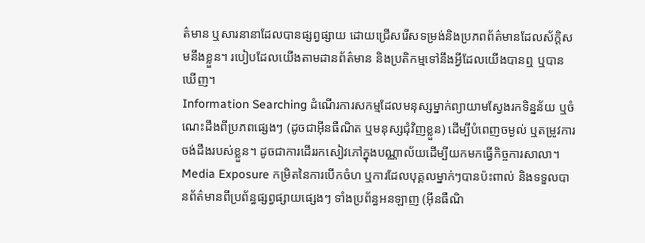ត៌មាន ឬសារនានាដែលបានផ្សព្វផ្សាយ ដោយជ្រើសរើសទម្រង់និងប្រភពព័ត៌មានដែលស័ក្តិសមនឹងខ្លួន។ របៀបដែលយើងតាមដានព័ត៌មាន និងប្រតិកម្មទៅនឹងអ្វីដែលយើងបានឮ ឬបានឃើញ។
Information Searching ដំណើរការសកម្មដែលមនុស្សម្នាក់ព្យាយាមស្វែងរកទិន្នន័យ ឬចំណេះដឹងពីប្រភពផ្សេងៗ (ដូចជាអ៊ីនធឺណិត ឬមនុស្សជុំវិញខ្លួន) ដើម្បីបំពេញចម្ងល់ ឬតម្រូវការចង់ដឹងរបស់ខ្លួន។ ដូចជាការដើររកសៀវភៅក្នុងបណ្ណាល័យដើម្បីយកមកធ្វើកិច្ចការសាលា។
Media Exposure កម្រិតនៃការបើកចំហ ឬការដែលបុគ្គលម្នាក់ៗបានប៉ះពាល់ និងទទួលបានព័ត៌មានពីប្រព័ន្ធផ្សព្វផ្សាយផ្សេងៗ ទាំងប្រព័ន្ធអនឡាញ (អ៊ីនធឺណិ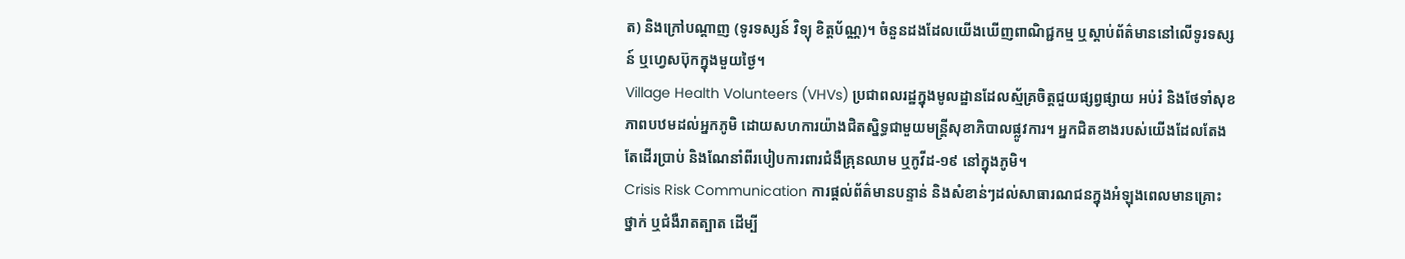ត) និងក្រៅបណ្តាញ (ទូរទស្សន៍ វិទ្យុ ខិត្តប័ណ្ណ)។ ចំនួនដងដែលយើងឃើញពាណិជ្ជកម្ម ឬស្តាប់ព័ត៌មាននៅលើទូរទស្សន៍ ឬហ្វេសប៊ុកក្នុងមួយថ្ងៃ។
Village Health Volunteers (VHVs) ប្រជាពលរដ្ឋក្នុងមូលដ្ឋានដែលស្ម័គ្រចិត្តជួយផ្សព្វផ្សាយ អប់រំ និងថែទាំសុខភាពបឋមដល់អ្នកភូមិ ដោយសហការយ៉ាងជិតស្និទ្ធជាមួយមន្ត្រីសុខាភិបាលផ្លូវការ។ អ្នកជិតខាងរបស់យើងដែលតែងតែដើរប្រាប់ និងណែនាំពីរបៀបការពារជំងឺគ្រុនឈាម ឬកូវីដ-១៩ នៅក្នុងភូមិ។
Crisis Risk Communication ការផ្តល់ព័ត៌មានបន្ទាន់ និងសំខាន់ៗដល់សាធារណជនក្នុងអំឡុងពេលមានគ្រោះថ្នាក់ ឬជំងឺរាតត្បាត ដើម្បី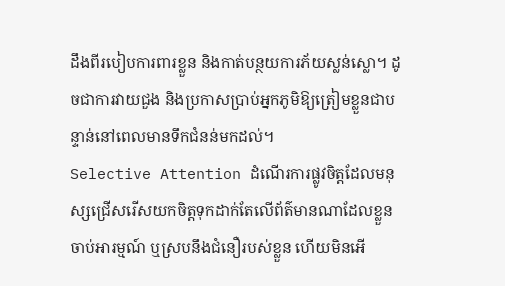ដឹងពីរបៀបការពារខ្លួន និងកាត់បន្ថយការភ័យស្លន់ស្លោ។ ដូចជាការវាយជួង និងប្រកាសប្រាប់អ្នកភូមិឱ្យត្រៀមខ្លួនជាបន្ទាន់នៅពេលមានទឹកជំនន់មកដល់។
Selective Attention ដំណើរការផ្លូវចិត្តដែលមនុស្សជ្រើសរើសយកចិត្តទុកដាក់តែលើព័ត៌មានណាដែលខ្លួនចាប់អារម្មណ៍ ឬស្របនឹងជំនឿរបស់ខ្លួន ហើយមិនអើ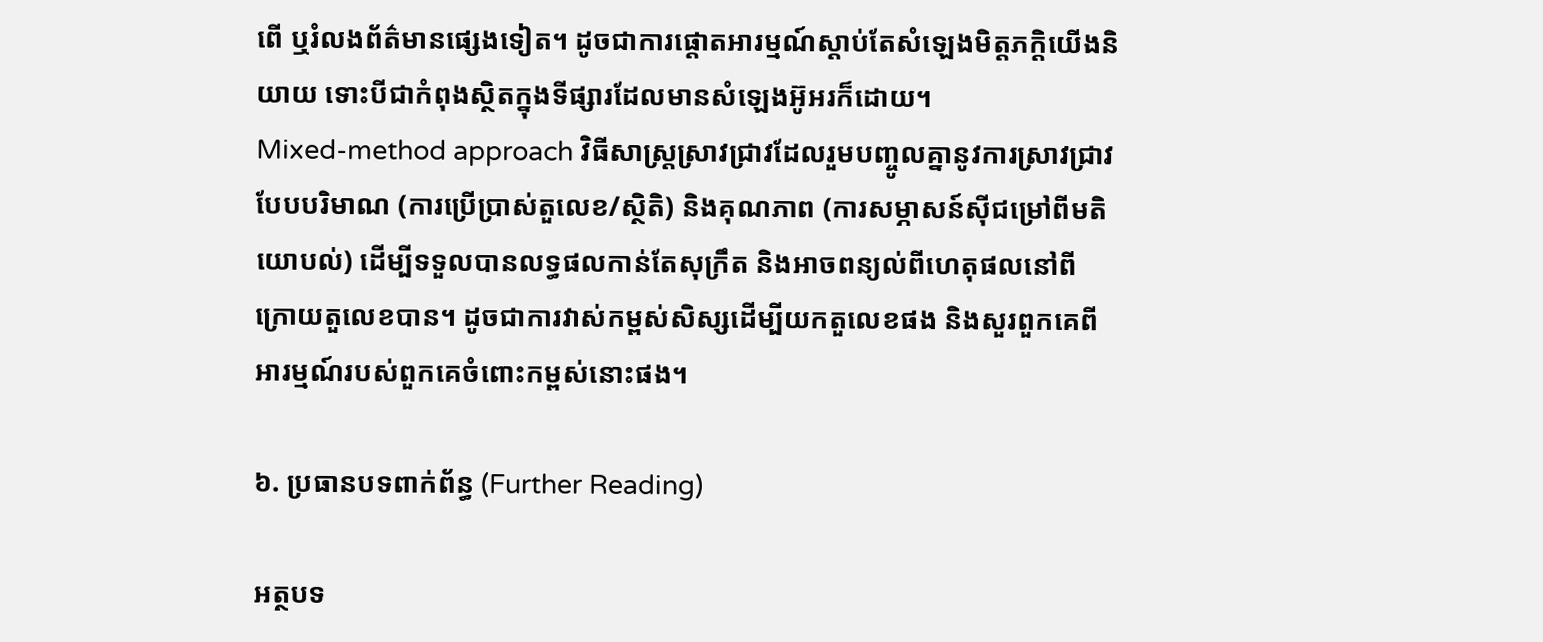ពើ ឬរំលងព័ត៌មានផ្សេងទៀត។ ដូចជាការផ្តោតអារម្មណ៍ស្តាប់តែសំឡេងមិត្តភក្តិយើងនិយាយ ទោះបីជាកំពុងស្ថិតក្នុងទីផ្សារដែលមានសំឡេងអ៊ូអរក៏ដោយ។
Mixed-method approach វិធីសាស្ត្រស្រាវជ្រាវដែលរួមបញ្ចូលគ្នានូវការស្រាវជ្រាវបែបបរិមាណ (ការប្រើប្រាស់តួលេខ/ស្ថិតិ) និងគុណភាព (ការសម្ភាសន៍ស៊ីជម្រៅពីមតិយោបល់) ដើម្បីទទួលបានលទ្ធផលកាន់តែសុក្រឹត និងអាចពន្យល់ពីហេតុផលនៅពីក្រោយតួលេខបាន។ ដូចជាការវាស់កម្ពស់សិស្សដើម្បីយកតួលេខផង និងសួរពួកគេពីអារម្មណ៍របស់ពួកគេចំពោះកម្ពស់នោះផង។

៦. ប្រធានបទពាក់ព័ន្ធ (Further Reading)

អត្ថបទ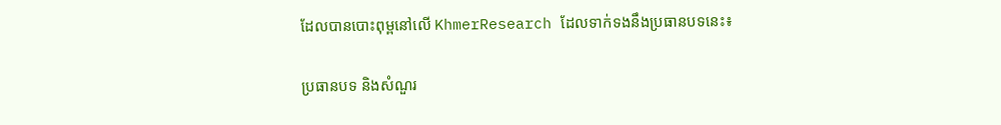ដែលបានបោះពុម្ពនៅលើ KhmerResearch ដែលទាក់ទងនឹងប្រធានបទនេះ៖

ប្រធានបទ និងសំណួរ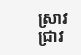ស្រាវជ្រាវ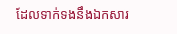ដែលទាក់ទងនឹងឯកសារ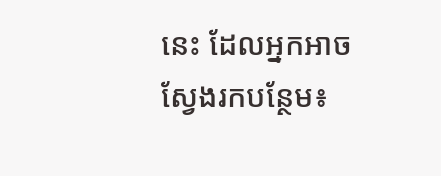នេះ ដែលអ្នកអាចស្វែងរកបន្ថែម៖